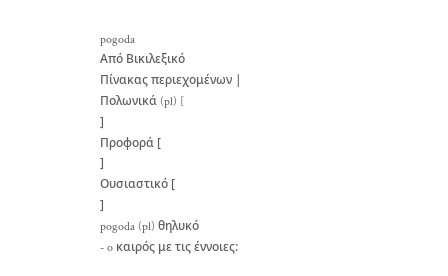pogoda
Από Βικιλεξικό
Πίνακας περιεχομένων |
Πολωνικά (pl) [
]
Προφορά [
]
Ουσιαστικό [
]
pogoda (pl) θηλυκό
- o καιρός με τις έννοιες: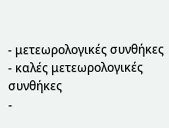- μετεωρολογικές συνθήκες
- καλές μετεωρολογικές συνθήκες
-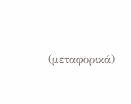(μεταφορικά)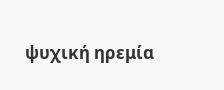ψυχική ηρεμία